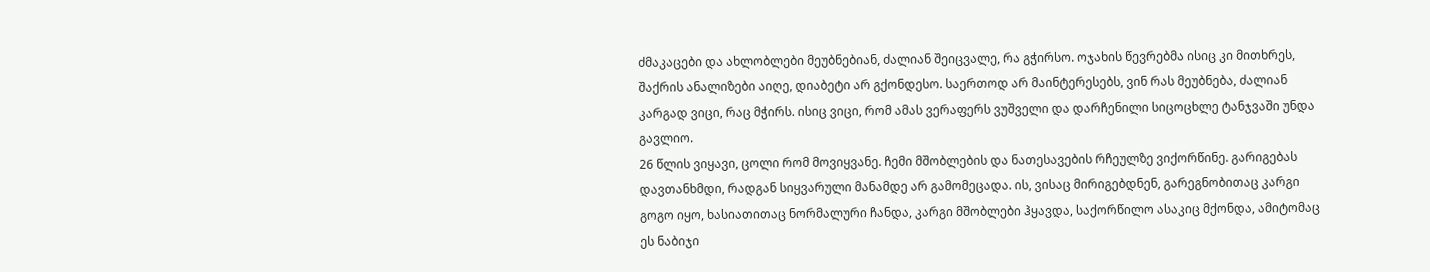ძმაკაცები და ახლობლები მეუბნებიან, ძალიან შეიცვალე, რა გჭირსო. ოჯახის წევრებმა ისიც კი მითხრეს, შაქრის ანალიზები აიღე, დიაბეტი არ გქონდესო. საერთოდ არ მაინტერესებს, ვინ რას მეუბნება, ძალიან კარგად ვიცი, რაც მჭირს. ისიც ვიცი, რომ ამას ვერაფერს ვუშველი და დარჩენილი სიცოცხლე ტანჯვაში უნდა გავლიო.
26 წლის ვიყავი, ცოლი რომ მოვიყვანე. ჩემი მშობლების და ნათესავების რჩეულზე ვიქორწინე. გარიგებას დავთანხმდი, რადგან სიყვარული მანამდე არ გამომეცადა. ის, ვისაც მირიგებდნენ, გარეგნობითაც კარგი გოგო იყო, ხასიათითაც ნორმალური ჩანდა, კარგი მშობლები ჰყავდა, საქორწილო ასაკიც მქონდა, ამიტომაც ეს ნაბიჯი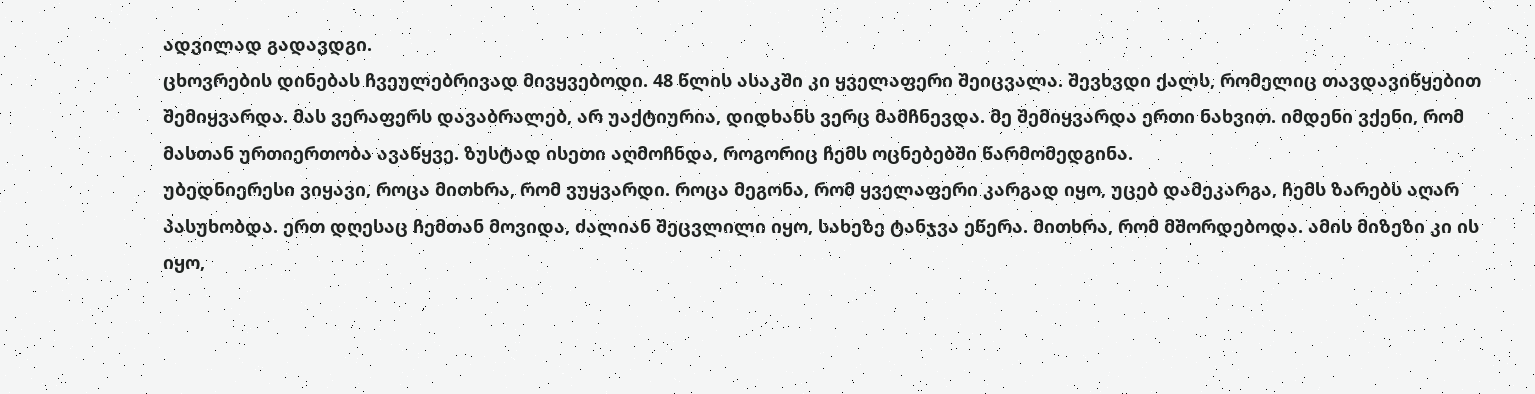ადვილად გადავდგი.
ცხოვრების დინებას ჩვეულებრივად მივყვებოდი. 48 წლის ასაკში კი ყველაფერი შეიცვალა. შევხვდი ქალს, რომელიც თავდავიწყებით შემიყვარდა. მას ვერაფერს დავაბრალებ, არ უაქტიურია, დიდხანს ვერც მამჩნევდა. მე შემიყვარდა ერთი ნახვით. იმდენი ვქენი, რომ მასთან ურთიერთობა ავაწყვე. ზუსტად ისეთი აღმოჩნდა, როგორიც ჩემს ოცნებებში წარმომედგინა.
უბედნიერესი ვიყავი, როცა მითხრა, რომ ვუყვარდი. როცა მეგონა, რომ ყველაფერი კარგად იყო, უცებ დამეკარგა, ჩემს ზარებს აღარ პასუხობდა. ერთ დღესაც ჩემთან მოვიდა, ძალიან შეცვლილი იყო, სახეზე ტანჯვა ეწერა. მითხრა, რომ მშორდებოდა. ამის მიზეზი კი ის იყო,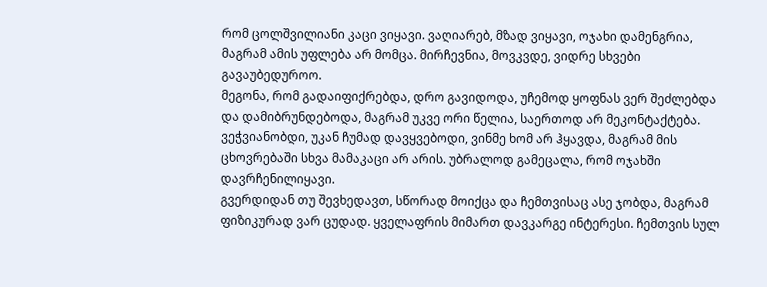რომ ცოლშვილიანი კაცი ვიყავი. ვაღიარებ, მზად ვიყავი, ოჯახი დამენგრია, მაგრამ ამის უფლება არ მომცა. მირჩევნია, მოვკვდე, ვიდრე სხვები გავაუბედუროო.
მეგონა, რომ გადაიფიქრებდა, დრო გავიდოდა, უჩემოდ ყოფნას ვერ შეძლებდა და დამიბრუნდებოდა, მაგრამ უკვე ორი წელია, საერთოდ არ მეკონტაქტება. ვეჭვიანობდი, უკან ჩუმად დავყვებოდი, ვინმე ხომ არ ჰყავდა, მაგრამ მის ცხოვრებაში სხვა მამაკაცი არ არის. უბრალოდ გამეცალა, რომ ოჯახში დავრჩენილიყავი.
გვერდიდან თუ შევხედავთ, სწორად მოიქცა და ჩემთვისაც ასე ჯობდა, მაგრამ ფიზიკურად ვარ ცუდად. ყველაფრის მიმართ დავკარგე ინტერესი. ჩემთვის სულ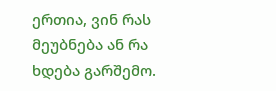ერთია, ვინ რას მეუბნება ან რა ხდება გარშემო.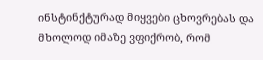ინსტინქტურად მიყვები ცხოვრებას და მხოლოდ იმაზე ვფიქრობ, რომ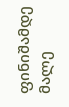ფინიშამდე მალე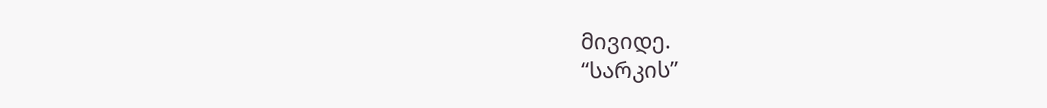მივიდე.
“სარკის”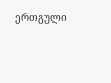ერთგული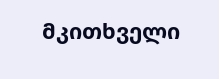მკითხველი